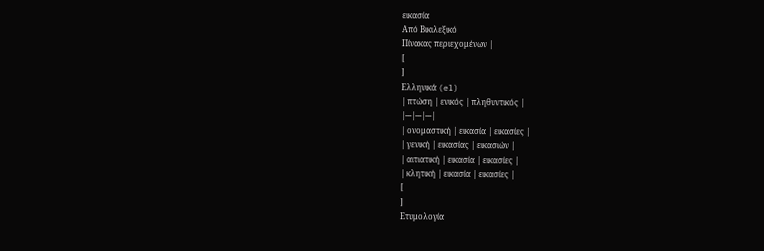εικασία
Από Βικιλεξικό
Πίνακας περιεχομένων |
[
]
Ελληνικά (el)
| πτώση | ενικός | πληθυντικός |
|---|---|---|
| ονομαστική | εικασία | εικασίες |
| γενική | εικασίας | εικασιών |
| αιτιατική | εικασία | εικασίες |
| κλητική | εικασία | εικασίες |
[
]
Ετυμολογία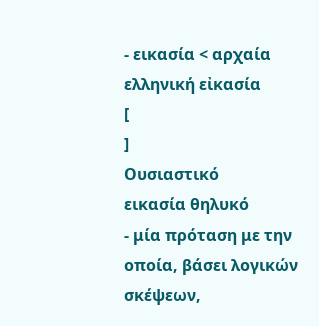- εικασία < αρχαία ελληνική εἰκασία
[
]
Ουσιαστικό
εικασία θηλυκό
- μία πρόταση με την οποία, βάσει λογικών σκέψεων,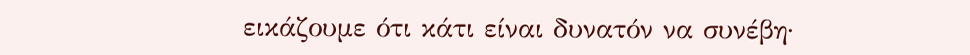εικάζουμε ότι κάτι είναι δυνατόν να συνέβη·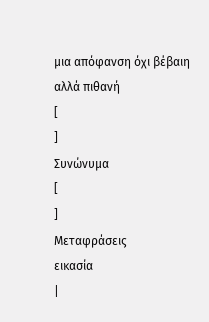μια απόφανση όχι βέβαιη αλλά πιθανή
[
]
Συνώνυμα
[
]
Μεταφράσεις
εικασία
|